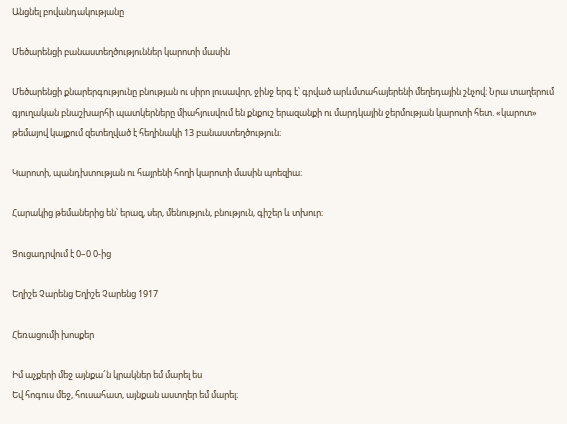Անցնել բովանդակությանը

Մեծարենցի բանաստեղծություններ կարոտի մասին

Մեծարենցի քնարերգությունը բնության ու սիրո լուսավոր, ջինջ երգ է՝ գրված արևմտահայերենի մեղեդային շնչով։ Նրա տաղերում գյուղական բնաշխարհի պատկերները միահյուսվում են քնքուշ երազանքի ու մարդկային ջերմության կարոտի հետ. «կարոտ» թեմայով կայքում զետեղված է հեղինակի 13 բանաստեղծություն։

Կարոտի, պանդխտության ու հայրենի հողի կարոտի մասին պոեզիա։

Հարակից թեմաներից են՝ երազ, սեր, մենություն, բնություն, գիշեր և տխուր։

Ցուցադրվում է 0–0 0-ից

Եղիշե Չարենց Եղիշե Չարենց 1917

Հեռացումի խոսքեր

Իմ աչքերի մեջ այնքա՜ն կրակներ եմ մարել ես
Եվ հոգուս մեջ, հուսահատ, այնքան աստղեր եմ մարել։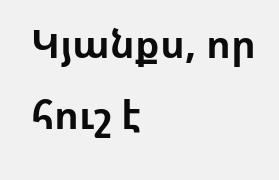Կյանքս, որ հուշ է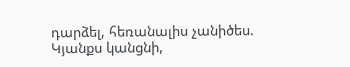դարձել, հեռանալիս չանիծես.
Կյանքս կանցնի,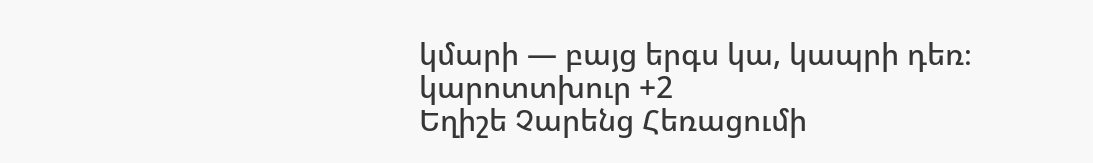կմարի — բայց երգս կա, կապրի դեռ։
կարոտտխուր +2
Եղիշե Չարենց Հեռացումի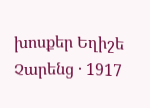խոսքեր Եղիշե Չարենց · 1917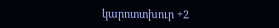կարոտտխուր +2